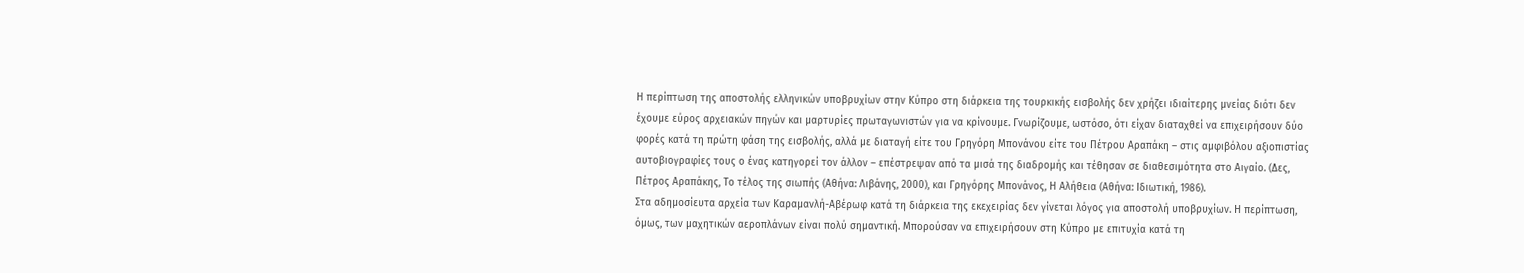Η περίπτωση της αποστολής ελληνικών υποβρυχίων στην Κύπρο στη διάρκεια της τουρκικής εισβολής δεν χρήζει ιδιαίτερης μνείας διότι δεν έχουμε εύρος αρχειακών πηγών και μαρτυρίες πρωταγωνιστών για να κρίνουμε. Γνωρίζουμε, ωστόσο, ότι είχαν διαταχθεί να επιχειρήσουν δύο φορές κατά τη πρώτη φάση της εισβολής, αλλά με διαταγή είτε του Γρηγόρη Μπονάνου είτε του Πέτρου Αραπάκη – στις αμφιβόλου αξιοπιστίας αυτοβιογραφίες τους ο ένας κατηγορεί τον άλλον – επέστρεψαν από τα μισά της διαδρομής και τέθησαν σε διαθεσιμότητα στο Αιγαίο. (Δες, Πέτρος Αραπάκης, Το τέλος της σιωπής (Αθήνα: Λιβάνης, 2000), και Γρηγόρης Μπονάνος, Η Αλήθεια (Αθήνα: Ιδιωτική, 1986).
Στα αδημοσίευτα αρχεία των Καραμανλή-Αβέρωφ κατά τη διάρκεια της εκεχειρίας δεν γίνεται λόγος για αποστολή υποβρυχίων. Η περίπτωση, όμως, των μαχητικών αεροπλάνων είναι πολύ σημαντική. Μπορούσαν να επιχειρήσουν στη Κύπρο με επιτυχία κατά τη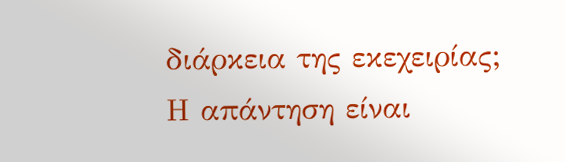διάρκεια της εκεχειρίας; Η απάντηση είναι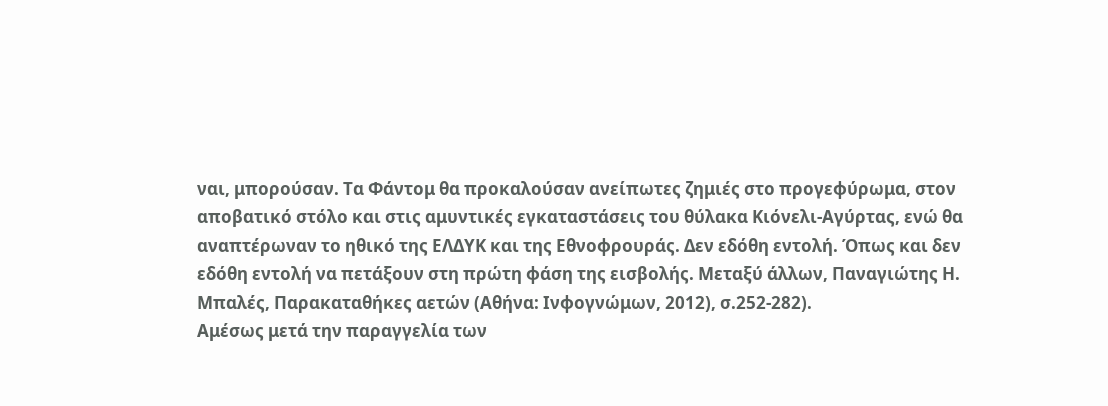ναι, μπορούσαν. Τα Φάντομ θα προκαλούσαν ανείπωτες ζημιές στο προγεφύρωμα, στον αποβατικό στόλο και στις αμυντικές εγκαταστάσεις του θύλακα Κιόνελι-Αγύρτας, ενώ θα αναπτέρωναν το ηθικό της ΕΛΔΥΚ και της Εθνοφρουράς. Δεν εδόθη εντολή. Όπως και δεν εδόθη εντολή να πετάξουν στη πρώτη φάση της εισβολής. Μεταξύ άλλων, Παναγιώτης Η. Μπαλές, Παρακαταθήκες αετών (Αθήνα: Ινφογνώμων, 2012), σ.252-282).
Αμέσως μετά την παραγγελία των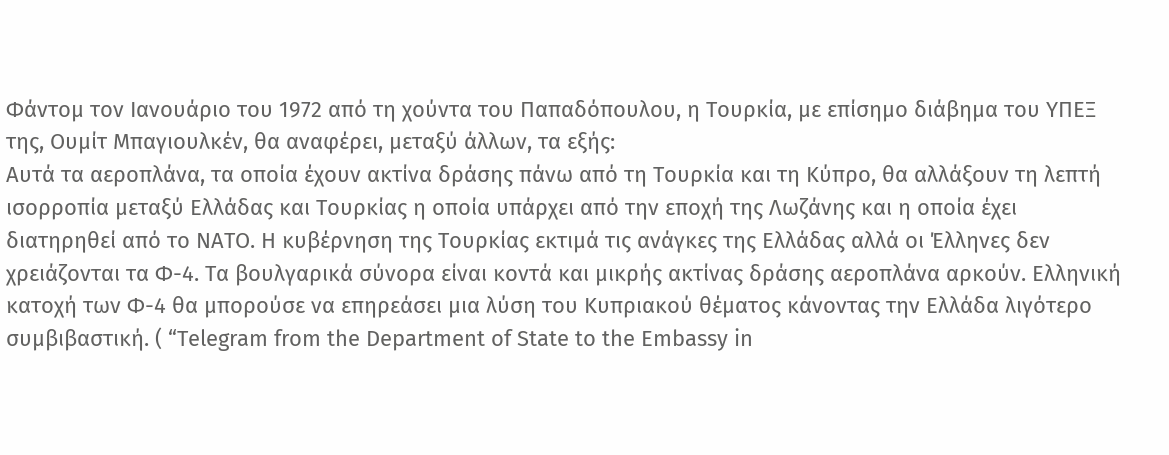Φάντομ τον Ιανουάριο του 1972 από τη χούντα του Παπαδόπουλου, η Τουρκία, με επίσημο διάβημα του ΥΠΕΞ της, Ουμίτ Μπαγιουλκέν, θα αναφέρει, μεταξύ άλλων, τα εξής:
Αυτά τα αεροπλάνα, τα οποία έχουν ακτίνα δράσης πάνω από τη Τουρκία και τη Κύπρο, θα αλλάξουν τη λεπτή ισορροπία μεταξύ Ελλάδας και Τουρκίας η οποία υπάρχει από την εποχή της Λωζάνης και η οποία έχει διατηρηθεί από το ΝΑΤΟ. Η κυβέρνηση της Τουρκίας εκτιμά τις ανάγκες της Ελλάδας αλλά οι Έλληνες δεν χρειάζονται τα Φ-4. Τα βουλγαρικά σύνορα είναι κοντά και μικρής ακτίνας δράσης αεροπλάνα αρκούν. Ελληνική κατοχή των Φ-4 θα μπορούσε να επηρεάσει μια λύση του Κυπριακού θέματος κάνοντας την Ελλάδα λιγότερο συμβιβαστική. ( “Telegram from the Department of State to the Embassy in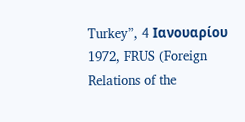Turkey”, 4 Ιανουαρίου 1972, FRUS (Foreign Relations of the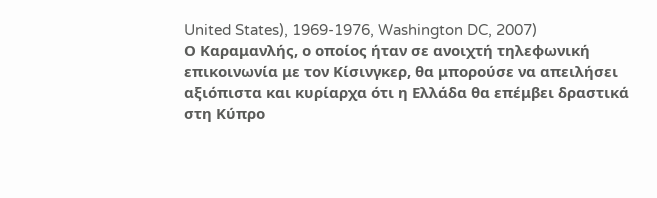United States), 1969-1976, Washington DC, 2007)
Ο Καραμανλής, ο οποίος ήταν σε ανοιχτή τηλεφωνική επικοινωνία με τον Κίσινγκερ, θα μπορούσε να απειλήσει αξιόπιστα και κυρίαρχα ότι η Ελλάδα θα επέμβει δραστικά στη Κύπρο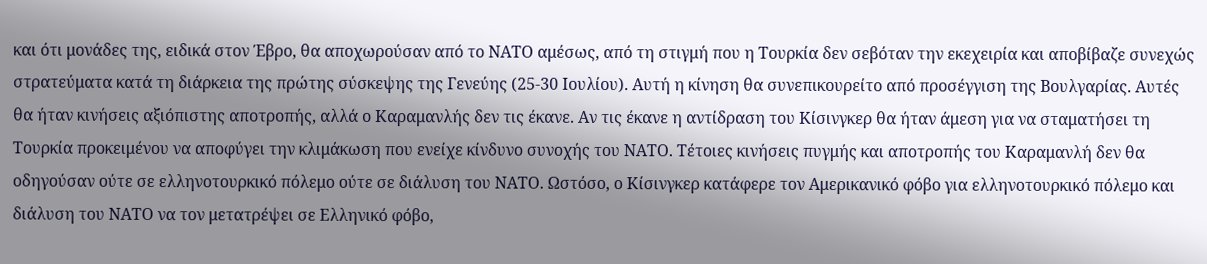και ότι μονάδες της, ειδικά στον Έβρο, θα αποχωρούσαν από το ΝΑΤΟ αμέσως, από τη στιγμή που η Τουρκία δεν σεβόταν την εκεχειρία και αποβίβαζε συνεχώς στρατεύματα κατά τη διάρκεια της πρώτης σύσκεψης της Γενεύης (25-30 Ιουλίου). Αυτή η κίνηση θα συνεπικουρείτο από προσέγγιση της Βουλγαρίας. Αυτές θα ήταν κινήσεις αξιόπιστης αποτροπής, αλλά ο Καραμανλής δεν τις έκανε. Αν τις έκανε η αντίδραση του Κίσινγκερ θα ήταν άμεση για να σταματήσει τη Τουρκία προκειμένου να αποφύγει την κλιμάκωση που ενείχε κίνδυνο συνοχής του ΝΑΤΟ. Τέτοιες κινήσεις πυγμής και αποτροπής του Καραμανλή δεν θα οδηγούσαν ούτε σε ελληνοτουρκικό πόλεμο ούτε σε διάλυση του ΝΑΤΟ. Ωστόσο, ο Κίσινγκερ κατάφερε τον Αμερικανικό φόβο για ελληνοτουρκικό πόλεμο και διάλυση του ΝΑΤΟ να τον μετατρέψει σε Ελληνικό φόβο,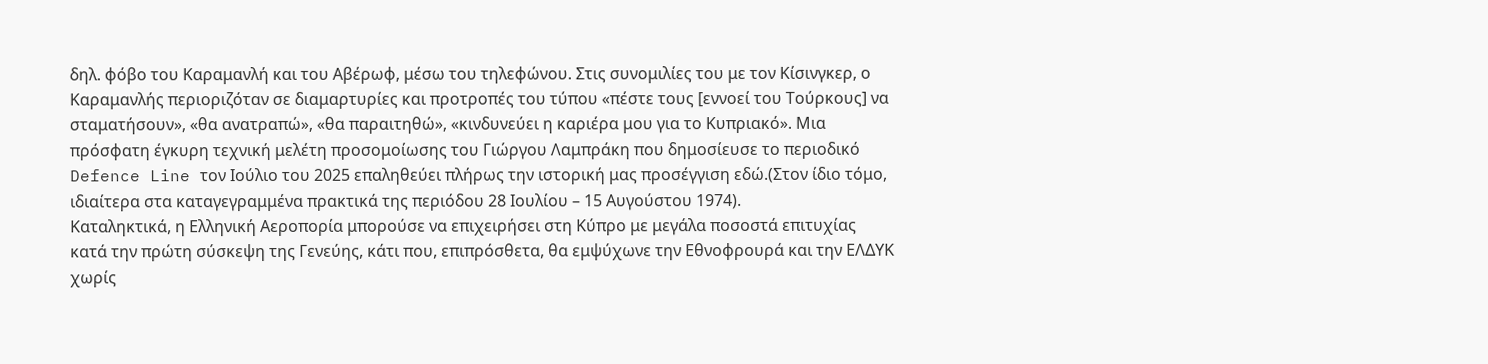δηλ. φόβο του Καραμανλή και του Αβέρωφ, μέσω του τηλεφώνου. Στις συνομιλίες του με τον Κίσινγκερ, ο Καραμανλής περιοριζόταν σε διαμαρτυρίες και προτροπές του τύπου «πέστε τους [εννοεί του Τούρκους] να σταματήσουν», «θα ανατραπώ», «θα παραιτηθώ», «κινδυνεύει η καριέρα μου για το Κυπριακό». Μια πρόσφατη έγκυρη τεχνική μελέτη προσομοίωσης του Γιώργου Λαμπράκη που δημοσίευσε το περιοδικό Defence Line τον Ιούλιο του 2025 επαληθεύει πλήρως την ιστορική μας προσέγγιση εδώ.(Στον ίδιο τόμο, ιδιαίτερα στα καταγεγραμμένα πρακτικά της περιόδου 28 Ιουλίου – 15 Αυγούστου 1974).
Καταληκτικά, η Ελληνική Αεροπορία μπορούσε να επιχειρήσει στη Κύπρο με μεγάλα ποσοστά επιτυχίας κατά την πρώτη σύσκεψη της Γενεύης, κάτι που, επιπρόσθετα, θα εμψύχωνε την Εθνοφρουρά και την ΕΛΔΥΚ χωρίς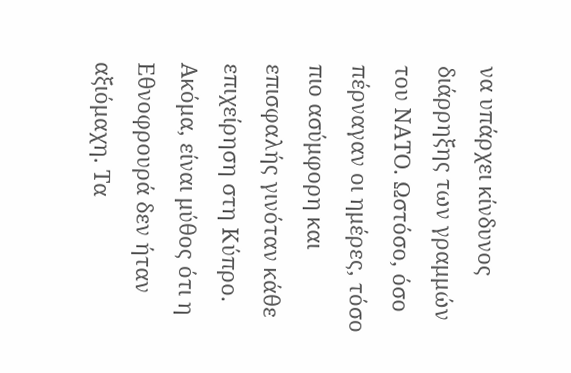να υπάρχει κίνδυνος διάρρηξης των γραμμών του ΝΑΤΟ. Ωστόσο, όσο πέρναγαν οι ημέρες, τόσο πιο ασύμφορη και επισφαλής γινόταν κάθε επιχείρηση στη Κύπρο. Ακόμα, είναι μύθος ότι η Εθνοφρουρά δεν ήταν αξιόμαχη. Τα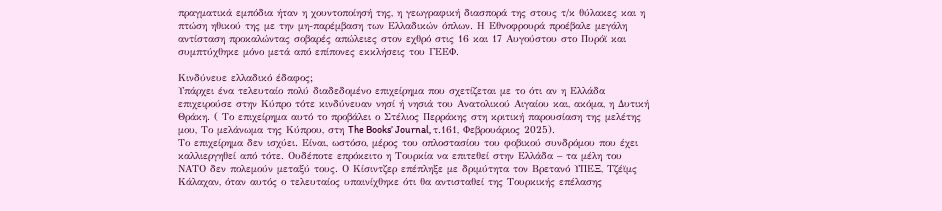πραγματικά εμπόδια ήταν η χουντοποίησή της, η γεωγραφική διασπορά της στους τ/κ θύλακες και η πτώση ηθικού της με την μη-παρέμβαση των Ελλαδικών όπλων. Η Εθνοφρουρά προέβαλε μεγάλη αντίσταση προκαλώντας σοβαρές απώλειες στον εχθρό στις 16 και 17 Αυγούστου στο Πυρόϊ και συμπτύχθηκε μόνο μετά από επίπονες εκκλήσεις του ΓΕΕΦ.

Κινδύνευε ελλαδικό έδαφος;
Υπάρχει ένα τελευταίο πολύ διαδεδομένο επιχείρημα που σχετίζεται με το ότι αν η Ελλάδα επιχειρούσε στην Κύπρο τότε κινδύνευαν νησί ή νησιά του Ανατολικού Αιγαίου και, ακόμα, η Δυτική Θράκη. ( Το επιχείρημα αυτό το προβάλει ο Στέλιος Περράκης στη κριτική παρουσίαση της μελέτης μου, Το μελάνωμα της Κύπρου, στη The Books’ Journal, τ.161, Φεβρουάριος 2025).
Το επιχείρημα δεν ισχύει. Είναι, ωστόσο, μέρος του οπλοστασίου του φοβικού συνδρόμου που έχει καλλιεργηθεί από τότε. Ουδέποτε επρόκειτο η Τουρκία να επιτεθεί στην Ελλάδα – τα μέλη του ΝΑΤΟ δεν πολεμούν μεταξύ τους. Ο Κίσιντζερ επέπληξε με δριμύτητα τον Βρετανό ΥΠΕΞ, Τζέϊμς Κάλαχαν, όταν αυτός ο τελευταίος υπαινίχθηκε ότι θα αντισταθεί της Τουρκικής επέλασης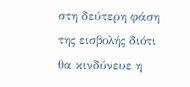στη δεύτερη φάση της εισβολής διότι θα κινδύνευε η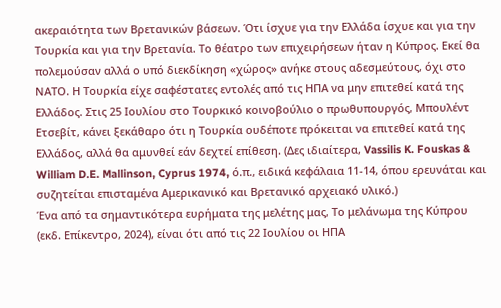ακεραιότητα των Βρετανικών βάσεων. Ότι ίσχυε για την Ελλάδα ίσχυε και για την Τουρκία και για την Βρετανία. Το θέατρο των επιχειρήσεων ήταν η Κύπρος. Εκεί θα πολεμούσαν αλλά ο υπό διεκδίκηση «χώρος» ανήκε στους αδεσμεύτους, όχι στο ΝΑΤΟ. Η Τουρκία είχε σαφέστατες εντολές από τις ΗΠΑ να μην επιτεθεί κατά της Ελλάδος. Στις 25 Ιουλίου στο Τουρκικό κοινοβούλιο ο πρωθυπουργός, Μπουλέντ Ετσεβίτ, κάνει ξεκάθαρο ότι η Τουρκία ουδέποτε πρόκειται να επιτεθεί κατά της Ελλάδος, αλλά θα αμυνθεί εάν δεχτεί επίθεση. (Δες ιδιαίτερα, Vassilis K. Fouskas & William D.E. Mallinson, Cyprus 1974, ό.π., ειδικά κεφάλαια 11-14, όπου ερευνάται και συζητείται επισταμένα Αμερικανικό και Βρετανικό αρχειακό υλικό.)
Ένα από τα σημαντικότερα ευρήματα της μελέτης μας, Το μελάνωμα της Κύπρου (εκδ. Επίκεντρο, 2024), είναι ότι από τις 22 Ιουλίου οι ΗΠΑ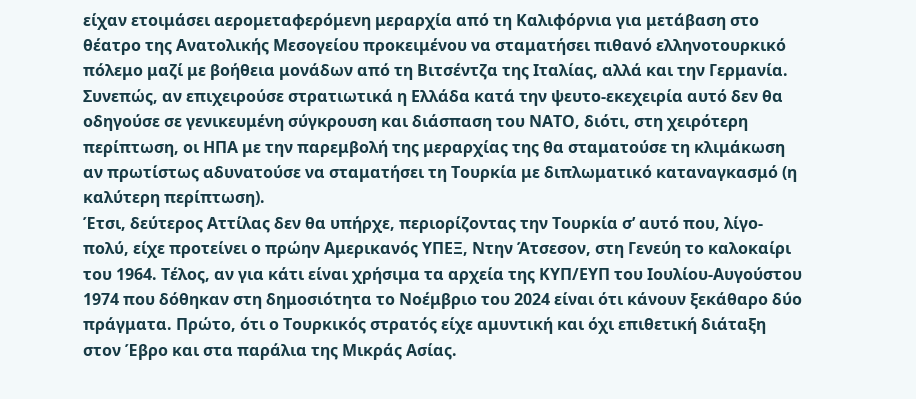είχαν ετοιμάσει αερομεταφερόμενη μεραρχία από τη Καλιφόρνια για μετάβαση στο θέατρο της Ανατολικής Μεσογείου προκειμένου να σταματήσει πιθανό ελληνοτουρκικό πόλεμο μαζί με βοήθεια μονάδων από τη Βιτσέντζα της Ιταλίας, αλλά και την Γερμανία. Συνεπώς, αν επιχειρούσε στρατιωτικά η Ελλάδα κατά την ψευτο-εκεχειρία αυτό δεν θα οδηγούσε σε γενικευμένη σύγκρουση και διάσπαση του ΝΑΤΟ, διότι, στη χειρότερη περίπτωση, οι ΗΠΑ με την παρεμβολή της μεραρχίας της θα σταματούσε τη κλιμάκωση αν πρωτίστως αδυνατούσε να σταματήσει τη Τουρκία με διπλωματικό καταναγκασμό (η καλύτερη περίπτωση).
Έτσι, δεύτερος Αττίλας δεν θα υπήρχε, περιορίζοντας την Τουρκία σ’ αυτό που, λίγο-πολύ, είχε προτείνει ο πρώην Αμερικανός ΥΠΕΞ, Ντην Άτσεσον, στη Γενεύη το καλοκαίρι του 1964. Τέλος, αν για κάτι είναι χρήσιμα τα αρχεία της ΚΥΠ/ΕΥΠ του Ιουλίου-Αυγούστου 1974 που δόθηκαν στη δημοσιότητα το Νοέμβριο του 2024 είναι ότι κάνουν ξεκάθαρο δύο πράγματα. Πρώτο, ότι ο Τουρκικός στρατός είχε αμυντική και όχι επιθετική διάταξη στον Έβρο και στα παράλια της Μικράς Ασίας.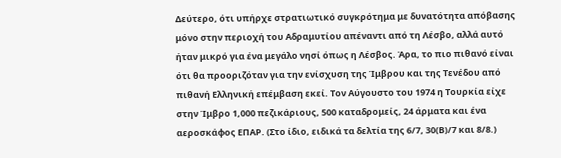Δεύτερο, ότι υπήρχε στρατιωτικό συγκρότημα με δυνατότητα απόβασης μόνο στην περιοχή του Αδραμυτίου απέναντι από τη Λέσβο, αλλά αυτό ήταν μικρό για ένα μεγάλο νησί όπως η Λέσβος. Άρα, το πιο πιθανό είναι ότι θα προοριζόταν για την ενίσχυση της Ίμβρου και της Τενέδου από πιθανή Ελληνική επέμβαση εκεί. Τον Αύγουστο του 1974 η Τουρκία είχε στην Ίμβρο 1,000 πεζικάριους, 500 καταδρομείς, 24 άρματα και ένα αεροσκάφος ΕΠΑΡ. (Στο ίδιο, ειδικά τα δελτία της 6/7, 30(Β)/7 και 8/8.)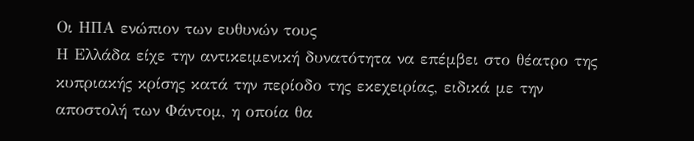Οι ΗΠΑ ενώπιον των ευθυνών τους
Η Ελλάδα είχε την αντικειμενική δυνατότητα να επέμβει στο θέατρο της κυπριακής κρίσης κατά την περίοδο της εκεχειρίας, ειδικά με την αποστολή των Φάντομ, η οποία θα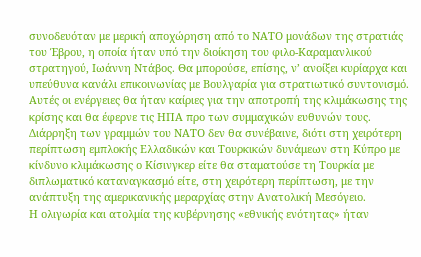συνοδευόταν με μερική αποχώρηση από το ΝΑΤΟ μονάδων της στρατιάς του Έβρου, η οποία ήταν υπό την διοίκηση του φιλο-Καραμανλικού στρατηγού, Ιωάννη Ντάβος. Θα μπορούσε, επίσης, ν’ ανοίξει κυρίαρχα και υπεύθυνα κανάλι επικοινωνίας με Βουλγαρία για στρατιωτικό συντονισμό. Αυτές οι ενέργειες θα ήταν καίριες για την αποτροπή της κλιμάκωσης της κρίσης και θα έφερνε τις ΗΠΑ προ των συμμαχικών ευθυνών τους. Διάρρηξη των γραμμών του ΝΑΤΟ δεν θα συνέβαινε, διότι στη χειρότερη περίπτωση εμπλοκής Ελλαδικών και Τουρκικών δυνάμεων στη Κύπρο με κίνδυνο κλιμάκωσης ο Κίσινγκερ είτε θα σταματούσε τη Τουρκία με διπλωματικό καταναγκασμό είτε, στη χειρότερη περίπτωση, με την ανάπτυξη της αμερικανικής μεραρχίας στην Ανατολική Μεσόγειο.
Η ολιγωρία και ατολμία της κυβέρνησης «εθνικής ενότητας» ήταν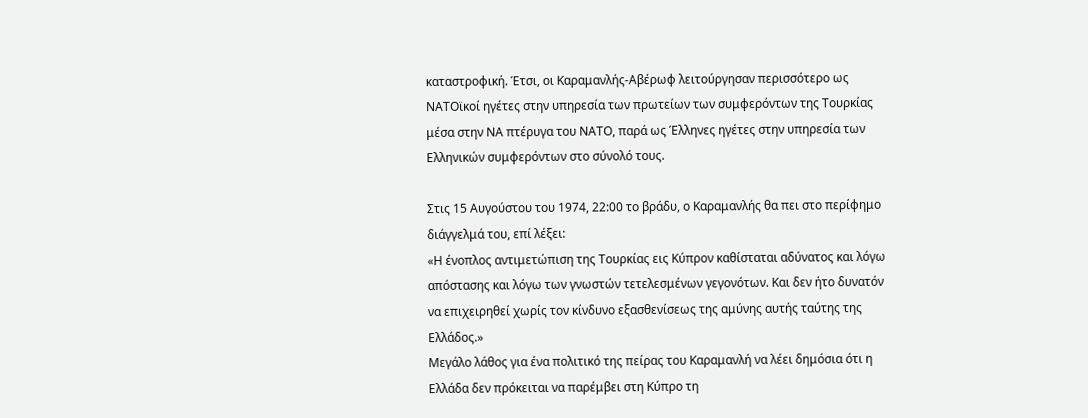καταστροφική. Έτσι, οι Καραμανλής-Αβέρωφ λειτούργησαν περισσότερο ως ΝΑΤΟϊκοί ηγέτες στην υπηρεσία των πρωτείων των συμφερόντων της Τουρκίας μέσα στην ΝΑ πτέρυγα του ΝΑΤΟ, παρά ως Έλληνες ηγέτες στην υπηρεσία των Ελληνικών συμφερόντων στο σύνολό τους.

Στις 15 Αυγούστου του 1974, 22:00 το βράδυ, ο Καραμανλής θα πει στο περίφημο διάγγελμά του, επί λέξει:
«Η ένοπλος αντιμετώπιση της Τουρκίας εις Κύπρον καθίσταται αδύνατος και λόγω απόστασης και λόγω των γνωστών τετελεσμένων γεγονότων. Και δεν ήτο δυνατόν να επιχειρηθεί χωρίς τον κίνδυνο εξασθενίσεως της αμύνης αυτής ταύτης της Ελλάδος.»
Μεγάλο λάθος για ένα πολιτικό της πείρας του Καραμανλή να λέει δημόσια ότι η Ελλάδα δεν πρόκειται να παρέμβει στη Κύπρο τη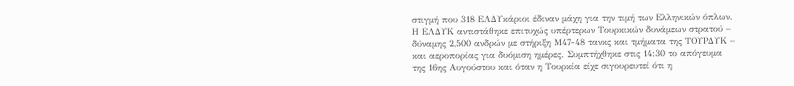στιγμή που 318 ΕΛΔΥκάριοι έδιναν μάχη για την τιμή των Ελληνικών όπλων. Η ΕΛΔΥΚ αντιστάθηκε επιτυχώς υπέρτερων Τουρκικών δυνάμεων στρατού – δύναμης 2,500 ανδρών με στήριξη Μ47-48 τανκς και τμήματα της ΤΟΥΡΔΥΚ – και αεροπορίας για δυόμιση ημέρες. Συμπτήχθηκε στις 14:30 το απόγευμα της 16ης Αυγούστου και όταν η Τουρκία είχε σιγουρευτεί ότι η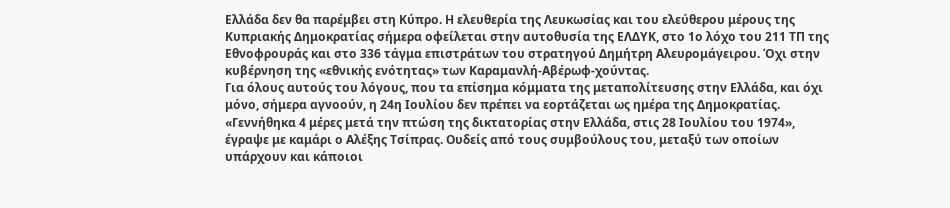Ελλάδα δεν θα παρέμβει στη Κύπρο. Η ελευθερία της Λευκωσίας και του ελεύθερου μέρους της Κυπριακής Δημοκρατίας σήμερα οφείλεται στην αυτοθυσία της ΕΛΔΥΚ, στο 1ο λόχο του 211 ΤΠ της Εθνοφρουράς και στο 336 τάγμα επιστράτων του στρατηγού Δημήτρη Αλευρομάγειρου. Όχι στην κυβέρνηση της «εθνικής ενότητας» των Καραμανλή-Αβέρωφ-χούντας.
Για όλους αυτούς του λόγους, που τα επίσημα κόμματα της μεταπολίτευσης στην Ελλάδα, και όχι μόνο, σήμερα αγνοούν, η 24η Ιουλίου δεν πρέπει να εορτάζεται ως ημέρα της Δημοκρατίας. «Γεννήθηκα 4 μέρες μετά την πτώση της δικτατορίας στην Ελλάδα, στις 28 Ιουλίου του 1974», έγραψε με καμάρι ο Αλέξης Τσίπρας. Ουδείς από τους συμβούλους του, μεταξύ των οποίων υπάρχουν και κάποιοι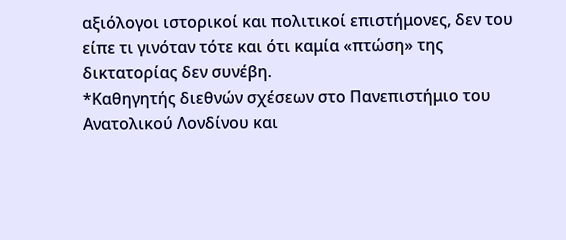αξιόλογοι ιστορικοί και πολιτικοί επιστήμονες, δεν του είπε τι γινόταν τότε και ότι καμία «πτώση» της δικτατορίας δεν συνέβη.
*Καθηγητής διεθνών σχέσεων στο Πανεπιστήμιο του Ανατολικού Λονδίνου και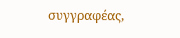συγγραφέας,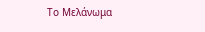Το Μελάνωμα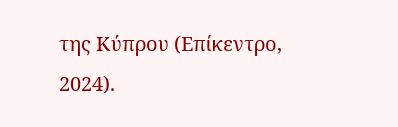της Κύπρου (Επίκεντρο, 2024).